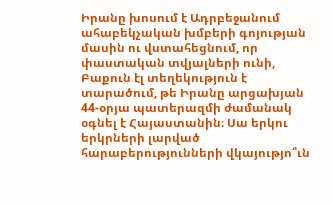Իրանը խոսում է Ադրբեջանում ահաբեկչական խմբերի գոյության մասին ու վստահեցնում, որ փաստական տվյալների ունի, Բաքուն էլ տեղեկություն է տարածում, թե Իրանը արցախյան 44-օրյա պատերազմի ժամանակ օգնել է Հայաստանին։ Սա երկու երկրների լարված հարաբերությունների վկայությո՞ւն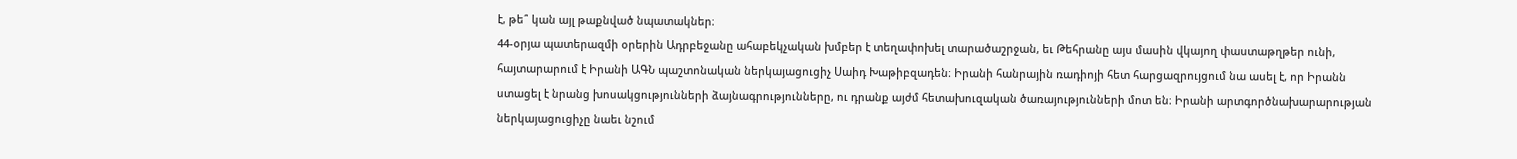է, թե՞ կան այլ թաքնված նպատակներ։
44-օրյա պատերազմի օրերին Ադրբեջանը ահաբեկչական խմբեր է տեղափոխել տարածաշրջան, եւ Թեհրանը այս մասին վկայող փաստաթղթեր ունի, հայտարարում է Իրանի ԱԳՆ պաշտոնական ներկայացուցիչ Սաիդ Խաթիբզադեն։ Իրանի հանրային ռադիոյի հետ հարցազրույցում նա ասել է, որ Իրանն ստացել է նրանց խոսակցությունների ձայնագրությունները, ու դրանք այժմ հետախուզական ծառայությունների մոտ են։ Իրանի արտգործնախարարության ներկայացուցիչը նաեւ նշում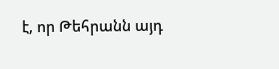է, որ Թեհրանն այդ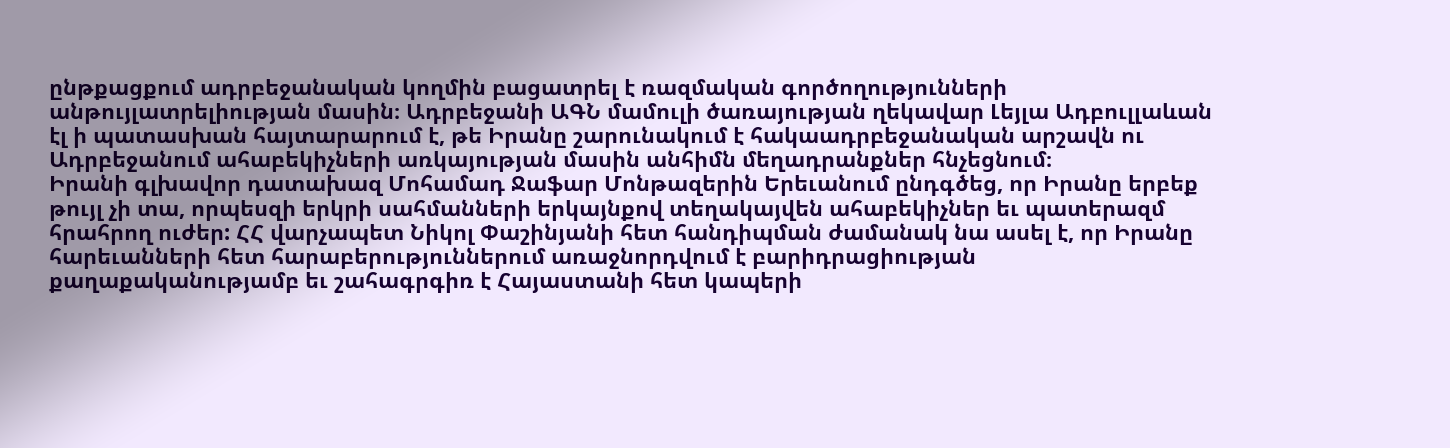ընթքացքում ադրբեջանական կողմին բացատրել է ռազմական գործողությունների անթույլատրելիության մասին։ Ադրբեջանի ԱԳՆ մամուլի ծառայության ղեկավար Լեյլա Ադբուլլաևան էլ ի պատասխան հայտարարում է, թե Իրանը շարունակում է հակաադրբեջանական արշավն ու Ադրբեջանում ահաբեկիչների առկայության մասին անհիմն մեղադրանքներ հնչեցնում։
Իրանի գլխավոր դատախազ Մոհամադ Ջաֆար Մոնթազերին Երեւանում ընդգծեց, որ Իրանը երբեք թույլ չի տա, որպեսզի երկրի սահմանների երկայնքով տեղակայվեն ահաբեկիչներ եւ պատերազմ հրահրող ուժեր: ՀՀ վարչապետ Նիկոլ Փաշինյանի հետ հանդիպման ժամանակ նա ասել է, որ Իրանը հարեւանների հետ հարաբերություններում առաջնորդվում է բարիդրացիության քաղաքականությամբ եւ շահագրգիռ է Հայաստանի հետ կապերի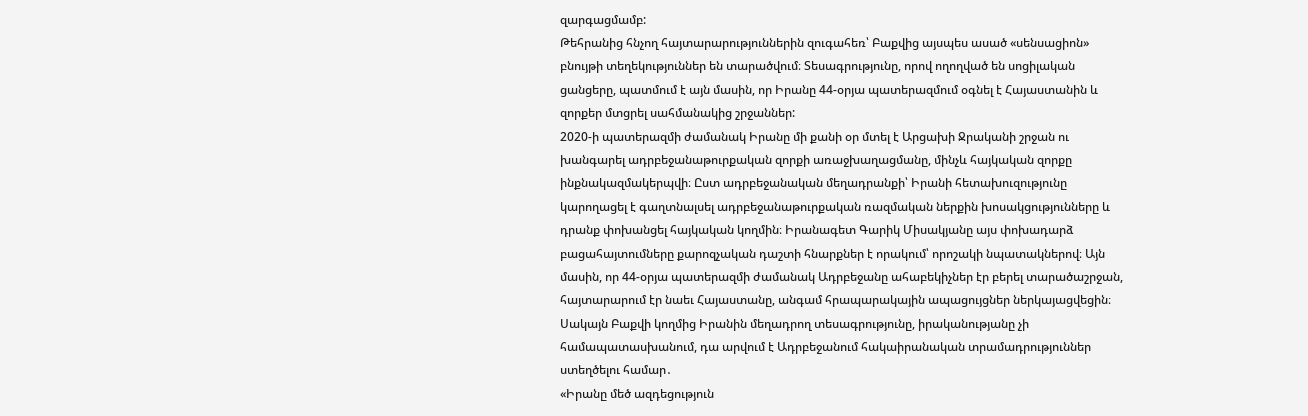զարգացմամբ:
Թեհրանից հնչող հայտարարություններին զուգահեռ՝ Բաքվից այսպես ասած «սենսացիոն» բնույթի տեղեկություններ են տարածվում։ Տեսագրությունը, որով ողողված են սոցիլական ցանցերը, պատմում է այն մասին, որ Իրանը 44-օրյա պատերազմում օգնել է Հայաստանին և զորքեր մտցրել սահմանակից շրջաններ:
2020-ի պատերազմի ժամանակ Իրանը մի քանի օր մտել է Արցախի Ջրականի շրջան ու խանգարել ադրբեջանաթուրքական զորքի առաջխաղացմանը, մինչև հայկական զորքը ինքնակազմակերպվի։ Ըստ ադրբեջանական մեղադրանքի՝ Իրանի հետախուզությունը կարողացել է գաղտնալսել ադրբեջանաթուրքական ռազմական ներքին խոսակցությունները և դրանք փոխանցել հայկական կողմին։ Իրանագետ Գարիկ Միսակյանը այս փոխադարձ բացահայտումները քարոզչական դաշտի հնարքներ է որակում՝ որոշակի նպատակներով։ Այն մասին, որ 44-օրյա պատերազմի ժամանակ Ադրբեջանը ահաբեկիչներ էր բերել տարածաշրջան, հայտարարում էր նաեւ Հայաստանը, անգամ հրապարակային ապացույցներ ներկայացվեցին։ Սակայն Բաքվի կողմից Իրանին մեղադրող տեսագրությունը, իրականությանը չի համապատասխանում, դա արվում է Ադրբեջանում հակաիրանական տրամադրություններ ստեղծելու համար․
«Իրանը մեծ ազդեցություն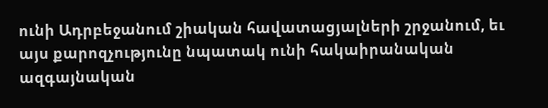ունի Ադրբեջանում շիական հավատացյալների շրջանում, եւ այս քարոզչությունը նպատակ ունի հակաիրանական ազգայնական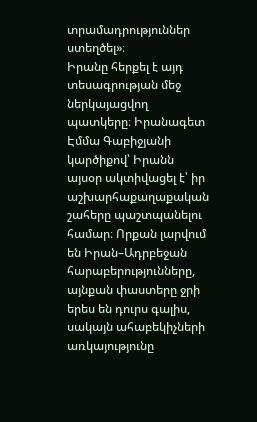տրամադրություններ ստեղծել»։
Իրանը հերքել է այդ տեսագրության մեջ ներկայացվող պատկերը։ Իրանագետ Էմմա Գաբիջյանի կարծիքով՝ Իրանն այսօր ակտիվացել է՝ իր աշխարհաքաղաքական շահերը պաշտպանելու համար։ Որքան լարվում են Իրան–Ադրբեջան հարաբերությունները, այնքան փաստերը ջրի երես են դուրս գալիս, սակայն ահաբեկիչների առկայությունը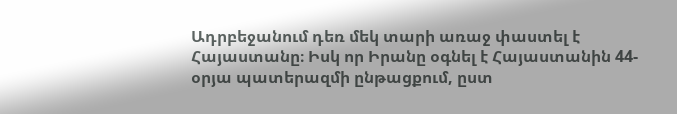Ադրբեջանում դեռ մեկ տարի առաջ փաստել է Հայաստանը։ Իսկ որ Իրանը օգնել է Հայաստանին 44-օրյա պատերազմի ընթացքում, ըստ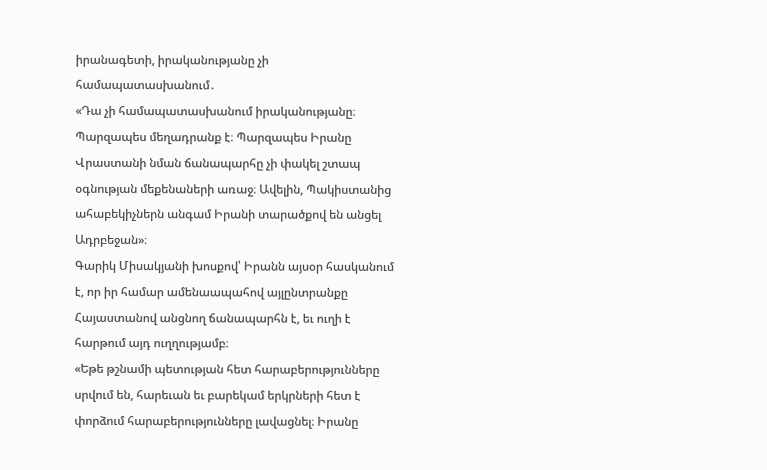իրանագետի, իրականությանը չի համապատասխանում․
«Դա չի համապատասխանում իրականությանը։ Պարզապես մեղադրանք է։ Պարզապես Իրանը Վրաստանի նման ճանապարհը չի փակել շտապ օգնության մեքենաների առաջ։ Ավելին, Պակիստանից ահաբեկիչներն անգամ Իրանի տարածքով են անցել Ադրբեջան»։
Գարիկ Միսակյանի խոսքով՝ Իրանն այսօր հասկանում է, որ իր համար ամենաապահով այլընտրանքը Հայաստանով անցնող ճանապարհն է, եւ ուղի է հարթում այդ ուղղությամբ։
«Եթե թշնամի պետության հետ հարաբերությունները սրվում են, հարեւան եւ բարեկամ երկրների հետ է փորձում հարաբերությունները լավացնել։ Իրանը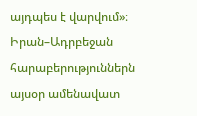այդպես է վարվում»։
Իրան–Ադրբեջան հարաբերություններն այսօր ամենավատ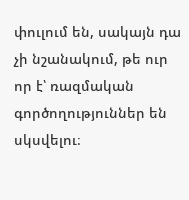փուլում են, սակայն դա չի նշանակում, թե ուր որ է՝ ռազմական գործողություններ են սկսվելու։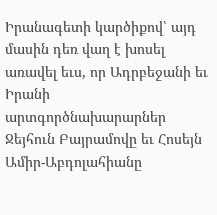Իրանագետի կարծիքով՝ այդ մասին դեռ վաղ է խոսել առավել եւս, որ Ադրբեջանի եւ Իրանի արտգործնախարարներ Ջեյհուն Բայրամովը եւ Հոսեյն Ամիր-Աբդոլահիանը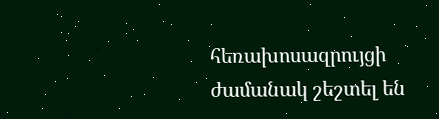հեռախոսազրույցի ժամանակ շեշտել են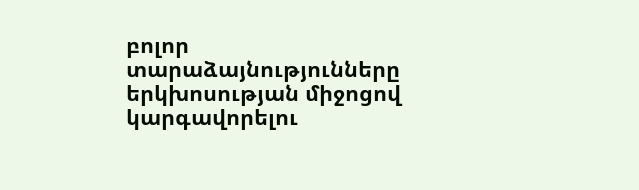բոլոր տարաձայնությունները երկխոսության միջոցով կարգավորելու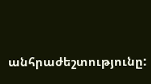անհրաժեշտությունը: